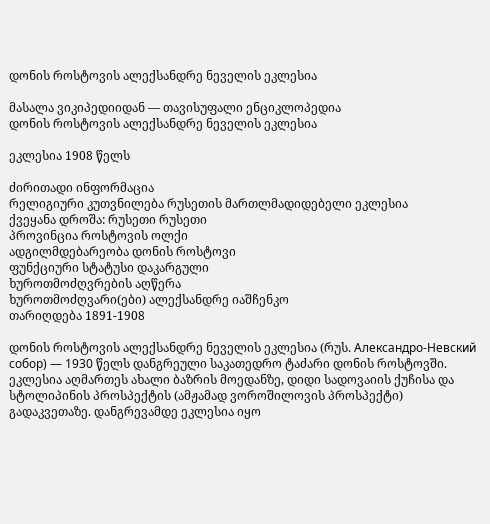დონის როსტოვის ალექსანდრე ნეველის ეკლესია

მასალა ვიკიპედიიდან — თავისუფალი ენციკლოპედია
დონის როსტოვის ალექსანდრე ნეველის ეკლესია

ეკლესია 1908 წელს

ძირითადი ინფორმაცია
რელიგიური კუთვნილება რუსეთის მართლმადიდებელი ეკლესია
ქვეყანა დროშა: რუსეთი რუსეთი
პროვინცია როსტოვის ოლქი
ადგილმდებარეობა დონის როსტოვი
ფუნქციური სტატუსი დაკარგული
ხუროთმოძღვრების აღწერა
ხუროთმოძღვარი(ები) ალექსანდრე იაშჩენკო
თარიღდება 1891-1908

დონის როსტოვის ალექსანდრე ნეველის ეკლესია (რუს. Александро-Невский собор) — 1930 წელს დანგრეული საკათედრო ტაძარი დონის როსტოვში. ეკლესია აღმართეს ახალი ბაზრის მოედანზე, დიდი სადოვაიის ქუჩისა და სტოლიპინის პროსპექტის (ამჟამად ვოროშილოვის პროსპექტი) გადაკვეთაზე. დანგრევამდე ეკლესია იყო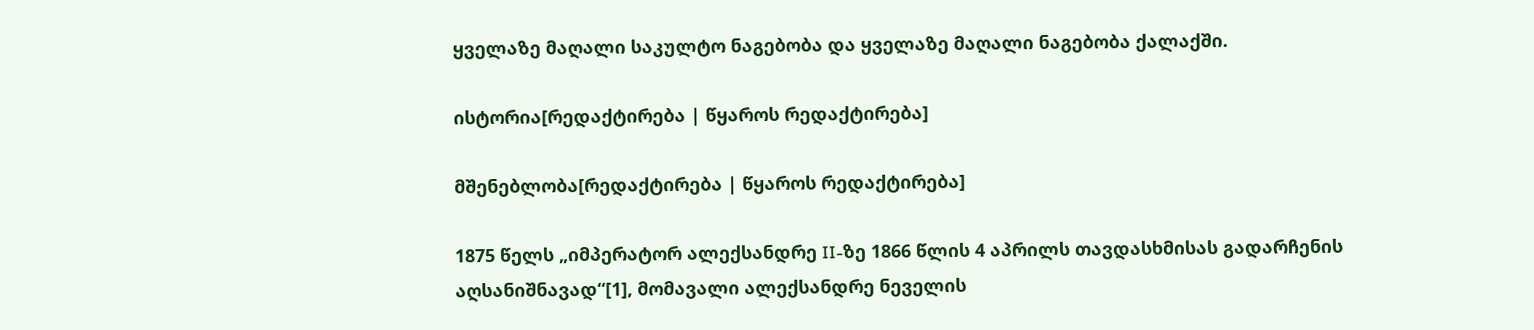ყველაზე მაღალი საკულტო ნაგებობა და ყველაზე მაღალი ნაგებობა ქალაქში.

ისტორია[რედაქტირება | წყაროს რედაქტირება]

მშენებლობა[რედაქტირება | წყაროს რედაქტირება]

1875 წელს „იმპერატორ ალექსანდრე II-ზე 1866 წლის 4 აპრილს თავდასხმისას გადარჩენის აღსანიშნავად“[1], მომავალი ალექსანდრე ნეველის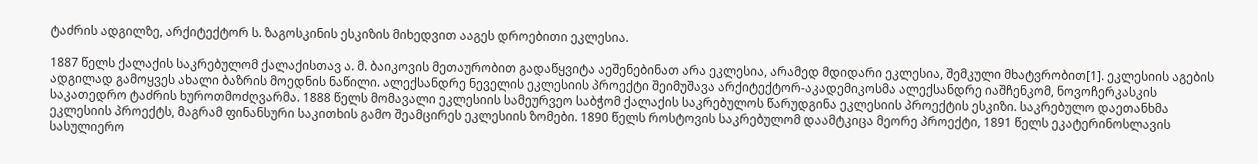ტაძრის ადგილზე, არქიტექტორ ს. ზაგოსკინის ესკიზის მიხედვით ააგეს დროებითი ეკლესია.

1887 წელს ქალაქის საკრებულომ ქალაქისთავ ა. მ. ბაიკოვის მეთაურობით გადაწყვიტა აეშენებინათ არა ეკლესია, არამედ მდიდარი ეკლესია, შემკული მხატვრობით[1]. ეკლესიის აგების ადგილად გამოყვეს ახალი ბაზრის მოედნის ნაწილი. ალექსანდრე ნეველის ეკლესიის პროექტი შეიმუშავა არქიტექტორ-აკადემიკოსმა ალექსანდრე იაშჩენკომ, ნოვოჩერკასკის საკათედრო ტაძრის ხუროთმოძღვარმა. 1888 წელს მომავალი ეკლესიის სამეურვეო საბჭომ ქალაქის საკრებულოს წარუდგინა ეკლესიის პროექტის ესკიზი. საკრებულო დაეთანხმა ეკლესიის პროექტს, მაგრამ ფინანსური საკითხის გამო შეამცირეს ეკლესიის ზომები. 1890 წელს როსტოვის საკრებულომ დაამტკიცა მეორე პროექტი, 1891 წელს ეკატერინოსლავის სასულიერო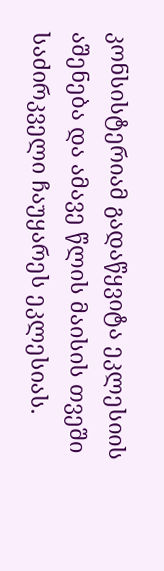კონსისტერიამ გადაწყვიტა ეკლესიის აშენება და ამავე წლის მაისის თვეში საძირკველი ჩაუყარეს ეკლესიას.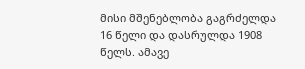მისი მშენებლობა გაგრძელდა 16 წელი და დასრულდა 1908 წელს. ამავე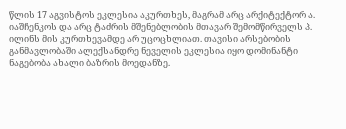წლის 17 აგვისტოს ეკლესია აკურთხეს, მაგრამ არც არქიტექტორ ა. იაშჩენკოს და არც ტაძრის მშენებლობის მთავარ შემომწირველს პ. ილინს მის კურთხევამდე არ უცოცხლიათ. თავისი არსებობის განმავლობაში ალექსანდრე ნეველის ეკლესია იყო დომინანტი ნაგებობა ახალი ბაზრის მოედანზე.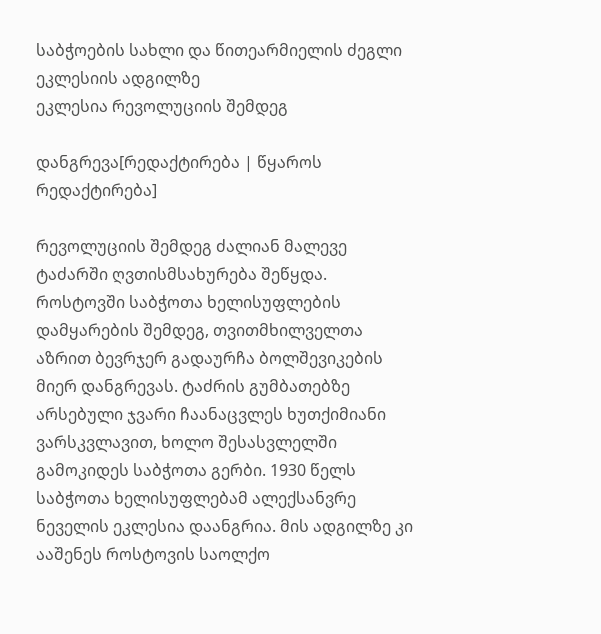საბჭოების სახლი და წითეარმიელის ძეგლი ეკლესიის ადგილზე
ეკლესია რევოლუციის შემდეგ

დანგრევა[რედაქტირება | წყაროს რედაქტირება]

რევოლუციის შემდეგ ძალიან მალევე ტაძარში ღვთისმსახურება შეწყდა. როსტოვში საბჭოთა ხელისუფლების დამყარების შემდეგ, თვითმხილველთა აზრით ბევრჯერ გადაურჩა ბოლშევიკების მიერ დანგრევას. ტაძრის გუმბათებზე არსებული ჯვარი ჩაანაცვლეს ხუთქიმიანი ვარსკვლავით, ხოლო შესასვლელში გამოკიდეს საბჭოთა გერბი. 1930 წელს საბჭოთა ხელისუფლებამ ალექსანვრე ნეველის ეკლესია დაანგრია. მის ადგილზე კი ააშენეს როსტოვის საოლქო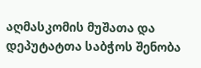აღმასკომის მუშათა და დეპუტატთა საბჭოს შენობა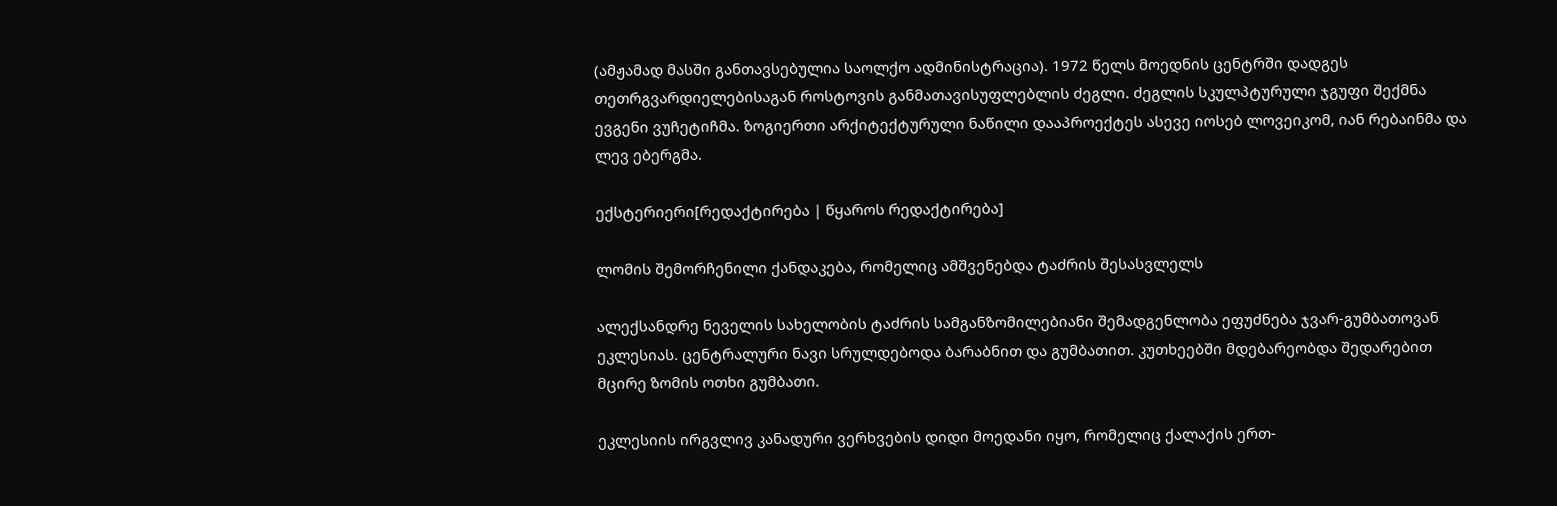(ამჟამად მასში განთავსებულია საოლქო ადმინისტრაცია). 1972 წელს მოედნის ცენტრში დადგეს თეთრგვარდიელებისაგან როსტოვის განმათავისუფლებლის ძეგლი. ძეგლის სკულპტურული ჯგუფი შექმნა ევგენი ვუჩეტიჩმა. ზოგიერთი არქიტექტურული ნაწილი დააპროექტეს ასევე იოსებ ლოვეიკომ, იან რებაინმა და ლევ ებერგმა.

ექსტერიერი[რედაქტირება | წყაროს რედაქტირება]

ლომის შემორჩენილი ქანდაკება, რომელიც ამშვენებდა ტაძრის შესასვლელს

ალექსანდრე ნეველის სახელობის ტაძრის სამგანზომილებიანი შემადგენლობა ეფუძნება ჯვარ-გუმბათოვან ეკლესიას. ცენტრალური ნავი სრულდებოდა ბარაბნით და გუმბათით. კუთხეებში მდებარეობდა შედარებით მცირე ზომის ოთხი გუმბათი.

ეკლესიის ირგვლივ კანადური ვერხვების დიდი მოედანი იყო, რომელიც ქალაქის ერთ-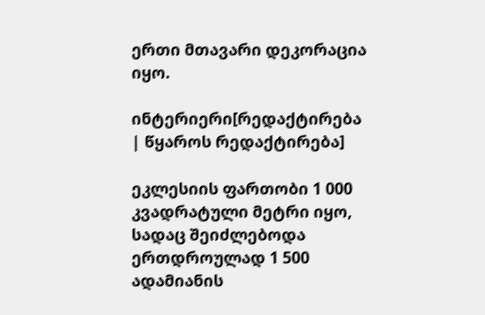ერთი მთავარი დეკორაცია იყო.

ინტერიერი[რედაქტირება | წყაროს რედაქტირება]

ეკლესიის ფართობი 1 000 კვადრატული მეტრი იყო, სადაც შეიძლებოდა ერთდროულად 1 500 ადამიანის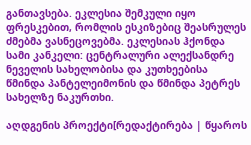განთავსება. ეკლესია შემკული იყო ფრესკებით, რომლის ესკიზებიც შეასრულეს ძმებმა ვასნეცოვებმა. ეკლესიას ჰქონდა სამი კანკელი: ცენტრალური ალექსანდრე ნეველის სახელობისა და კუთხეებისა წმინდა პანტელეიმონის და წმინდა პეტრეს სახელზე ნაკურთხი.

აღდგენის პროექტი[რედაქტირება | წყაროს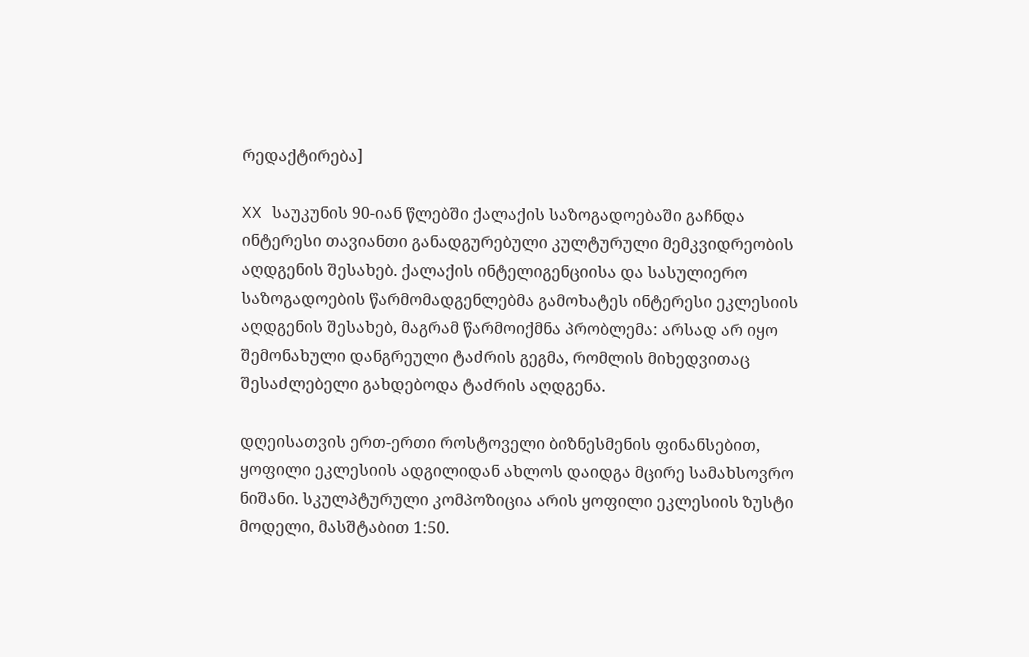რედაქტირება]

XX საუკუნის 90-იან წლებში ქალაქის საზოგადოებაში გაჩნდა ინტერესი თავიანთი განადგურებული კულტურული მემკვიდრეობის აღდგენის შესახებ. ქალაქის ინტელიგენციისა და სასულიერო საზოგადოების წარმომადგენლებმა გამოხატეს ინტერესი ეკლესიის აღდგენის შესახებ, მაგრამ წარმოიქმნა პრობლემა: არსად არ იყო შემონახული დანგრეული ტაძრის გეგმა, რომლის მიხედვითაც შესაძლებელი გახდებოდა ტაძრის აღდგენა.

დღეისათვის ერთ-ერთი როსტოველი ბიზნესმენის ფინანსებით, ყოფილი ეკლესიის ადგილიდან ახლოს დაიდგა მცირე სამახსოვრო ნიშანი. სკულპტურული კომპოზიცია არის ყოფილი ეკლესიის ზუსტი მოდელი, მასშტაბით 1:50.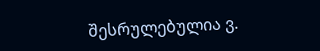შესრულებულია ვ.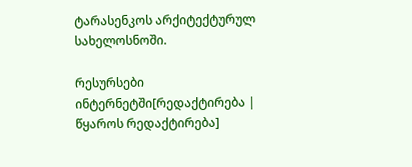ტარასენკოს არქიტექტურულ სახელოსნოში.

რესურსები ინტერნეტში[რედაქტირება | წყაროს რედაქტირება]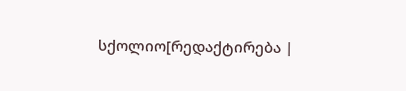სქოლიო[რედაქტირება |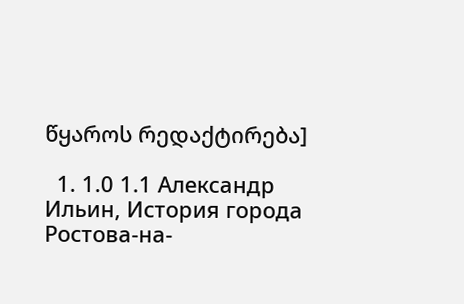წყაროს რედაქტირება]

  1. 1.0 1.1 Александр Ильин, История города Ростова-на-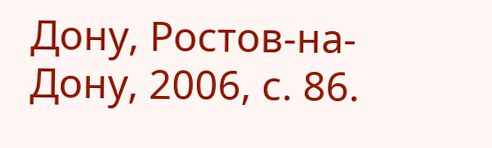Дону, Ростов-на-Дону, 2006, с. 86.